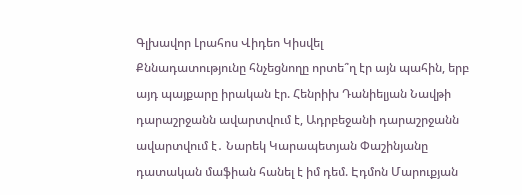Գլխավոր Լրահոս Վիդեո Կիսվել
Քննադատությունը հնչեցնողը որտե՞ղ էր այն պահին, երբ այդ պայքարը իրական էր. Հենրիխ Դանիելյան Նավթի դարաշրջանն ավարտվում է, Ադրբեջանի դարաշրջանն ավարտվում է․ Նարեկ Կարապետյան Փաշինյանը դատական մաֆիան հանել է իմ դեմ. Էդմոն Մարուքյան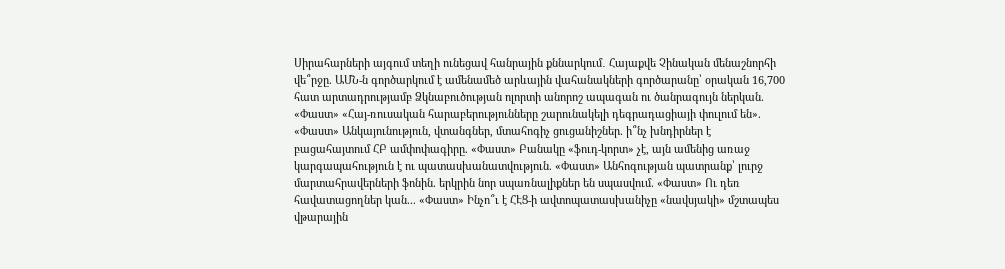Սիրահարների այգում տեղի ունեցավ հանրային քննարկում․ Հայաքվե Չինական մենաշնորհի վե՞րջը. ԱՄՆ-ն գործարկում է ամենամեծ արևային վահանակների գործարանը՝ օրական 16,700 հատ արտադրությամբ Ձկնաբուծության ոլորտի անորոշ ապագան ու ծանրագույն ներկան. «Փաստ» «Հայ-ռուսական հարաբերությունները շարունակելի դեգրադացիայի փուլում են». «Փաստ» Անկայունություն, վտանգներ, մտահոգիչ ցուցանիշներ. ի՞նչ խնդիրներ է բացահայտում ՀԲ ամփոփագիրը. «Փաստ» Բանակը «ֆուդ-կորտ» չէ, այն ամենից առաջ կարգապահություն է ու պատասխանատվություն. «Փաստ» Անհոգության պատրանք՝ լուրջ մարտահրավերների ֆոնին. երկրին նոր սպառնալիքներ են սպասվում. «Փաստ» Ու դեռ հավատացողներ կան... «Փաստ» Ինչո՞ւ է ՀԷՑ-ի ավտոպատասխանիչը «նավսյակի» մշտապես վթարային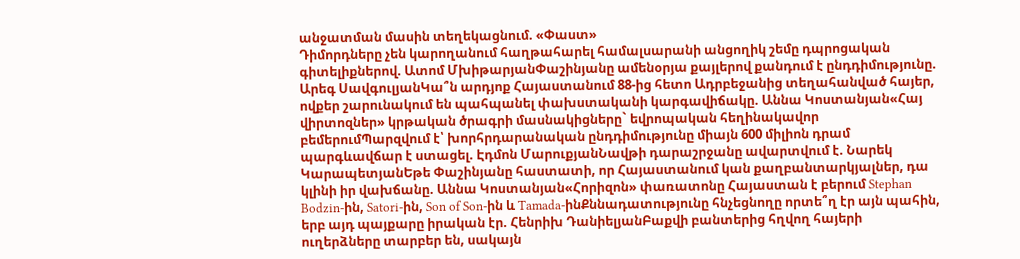անջատման մասին տեղեկացնում. «Փաստ»
Դիմորդները չեն կարողանում հաղթահարել համալսարանի անցողիկ շեմը դպրոցական գիտելիքներով. Ատոմ ՄխիթարյանՓաշինյանը ամենօրյա քայլերով քանդում է ընդդիմությունը. Արեգ ՍավգուլյանԿա՞ն արդյոք Հայաստանում 88-ից հետո Ադրբեջանից տեղահանված հայեր, ովքեր շարունակում են պահպանել փախստականի կարգավիճակը. Աննա Կոստանյան«Հայ վիրտոզներ» կրթական ծրագրի մասնակիցները` եվրոպական հեղինակավոր բեմերումՊարզվում է՝ խորհրդարանական ընդդիմությունը միայն 600 միլիոն դրամ պարգևավճար է ստացել. Էդմոն ՄարուքյանՆավթի դարաշրջանը ավարտվում է. Նարեկ ԿարապետյանԵթե Փաշինյանը հաստատի, որ Հայաստանում կան քաղբանտարկյալներ, դա կլինի իր վախճանը. Աննա Կոստանյան«Հորիզոն» փառատոնը Հայաստան է բերում Stephan Bodzin-ին, Satori-ին, Son of Son-ին և Tamada-ինՔննադատությունը հնչեցնողը որտե՞ղ էր այն պահին, երբ այդ պայքարը իրական էր. Հենրիխ ԴանիելյանԲաքվի բանտերից հղվող հայերի ուղերձները տարբեր են, սակայն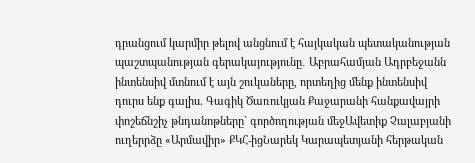դրանցում կարմիր թելով անցնում է հայկական պետականության պաշտպանության գերակայությունը․ Աբրահամյան Ադրբեջանն ինտենսիվ մտնում է այն շուկաները, որտեղից մենք ինտենսիվ դուրս ենք գալիս. Գագիկ Ծառուկյան Քաջարանի հանքավայրի փոշեճնշիչ թնդանոթները` գործողության մեջԱվետիք Չալաբյանի ուղերրձը «Արմավիր» ՔԿՀ-իցՆարեկ Կարապետյանի հերթական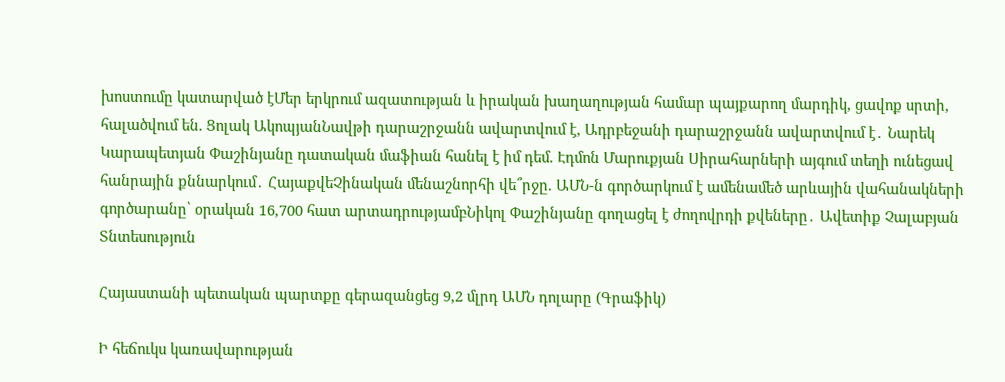խոստումը կատարված էՄեր երկրում ազատության և իրական խաղաղության համար պայքարող մարդիկ, ցավոք սրտի, հալածվում են. Ցոլակ ԱկոպյանՆավթի դարաշրջանն ավարտվում է, Ադրբեջանի դարաշրջանն ավարտվում է․ Նարեկ Կարապետյան Փաշինյանը դատական մաֆիան հանել է իմ դեմ. Էդմոն Մարուքյան Սիրահարների այգում տեղի ունեցավ հանրային քննարկում․ ՀայաքվեՉինական մենաշնորհի վե՞րջը. ԱՄՆ-ն գործարկում է ամենամեծ արևային վահանակների գործարանը՝ օրական 16,700 հատ արտադրությամբՆիկոլ Փաշինյանը գողացել է ժողովրդի քվեները․ Ավետիք Չալաբյան
Տնտեսություն

Հայաստանի պետական պարտքը գերազանցեց 9,2 մլրդ ԱՄՆ դոլարը (Գրաֆիկ)

Ի հեճուկս կառավարության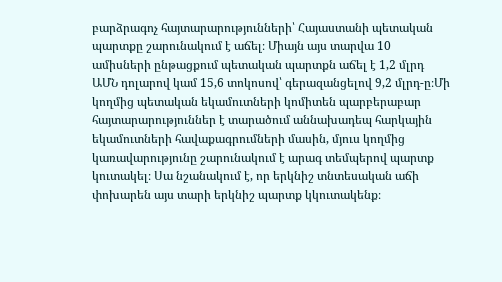բարձրագոչ հայտարարությունների՝ Հայաստանի պետական պարտքը շարունակում է աճել։ Միայն այս տարվա 10 ամիսների ընթացքում պետական պարտքն աճել է 1,2 մլրդ ԱՄՆ դոլարով կամ 15,6 տոկոսով՝ գերազանցելով 9,2 մլրդ-ը։Մի կողմից պետական եկամուտների կոմիտեն պարբերաբար հայտարարություններ է տարածում աննախադեպ հարկային եկամուտների հավաքագրումների մասին, մյուս կողմից կառավարությունը շարունակում է արագ տեմպերով պարտք կուտակել։ Սա նշանակում է, որ երկնիշ տնտեսական աճի փոխարեն այս տարի երկնիշ պարտք կկուտակենք։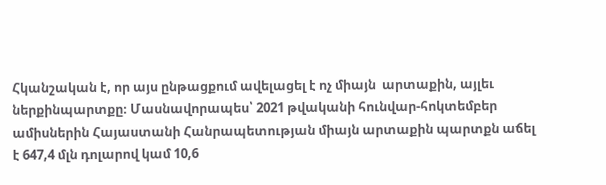Հկանշական է, որ այս ընթացքում ավելացել է ոչ միայն  արտաքին, այլեւ ներքինպարտքը։ Մասնավորապես՝ 2021 թվականի հունվար-հոկտեմբեր ամիսներին Հայաստանի Հանրապետության միայն արտաքին պարտքն աճել է 647,4 մլն դոլարով կամ 10,6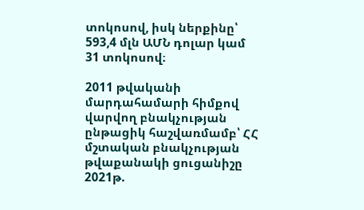տոկոսով, իսկ ներքինը՝ 593,4 մլն ԱՄՆ դոլար կամ 31 տոկոսով։

2011 թվականի մարդահամարի հիմքով վարվող բնակչության ընթացիկ հաշվառմամբ՝ ՀՀ մշտական բնակչության թվաքանակի ցուցանիշը 2021թ.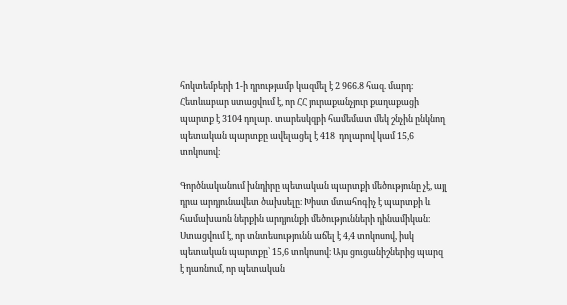հոկտեմբերի 1-ի դրությամբ կազմել է 2 966.8 հազ. մարդ։ Հետևաբար ստացվում է, որ ՀՀ յուրաքանչյուր քաղաքացի պարտք է 3104 դոլար․ տարեսկզբի համեմատ մեկ շնչին ընկնող պետական պարտքը ավելացել է 418  դոլարով կամ 15,6 տոկոսով։

Գործնականում խնդիրը պետական պարտքի մեծությունը չէ, այլ դրա արդյունավետ ծախսելը։ Խիստ մտահոգիչ է պարտքի և համախառն ներքին արդյունքի մեծությունների դինամիկան։ Ստացվում է, որ տնտեսությունն աճել է 4,4 տոկոսով, իսկ պետական պարտքը՝ 15,6 տոկոսով։ Այս ցուցանիշներից պարզ է դառնում, որ պետական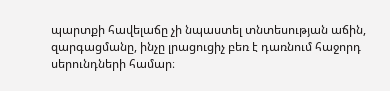պարտքի հավելաճը չի նպաստել տնտեսության աճին, զարգացմանը, ինչը լրացուցիչ բեռ է դառնում հաջորդ սերունդների համար։